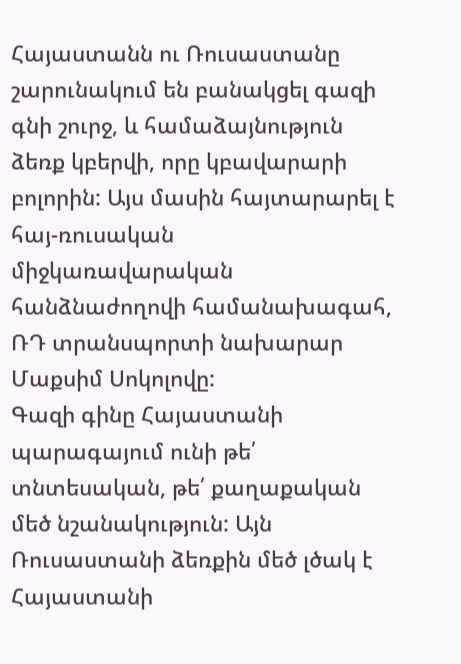Հայաստանն ու Ռուսաստանը շարունակում են բանակցել գազի գնի շուրջ, և համաձայնություն ձեռք կբերվի, որը կբավարարի բոլորին: Այս մասին հայտարարել է հայ-ռուսական միջկառավարական հանձնաժողովի համանախագահ, ՌԴ տրանսպորտի նախարար Մաքսիմ Սոկոլովը:
Գազի գինը Հայաստանի պարագայում ունի թե՛ տնտեսական, թե՛ քաղաքական մեծ նշանակություն: Այն Ռուսաստանի ձեռքին մեծ լծակ է Հայաստանի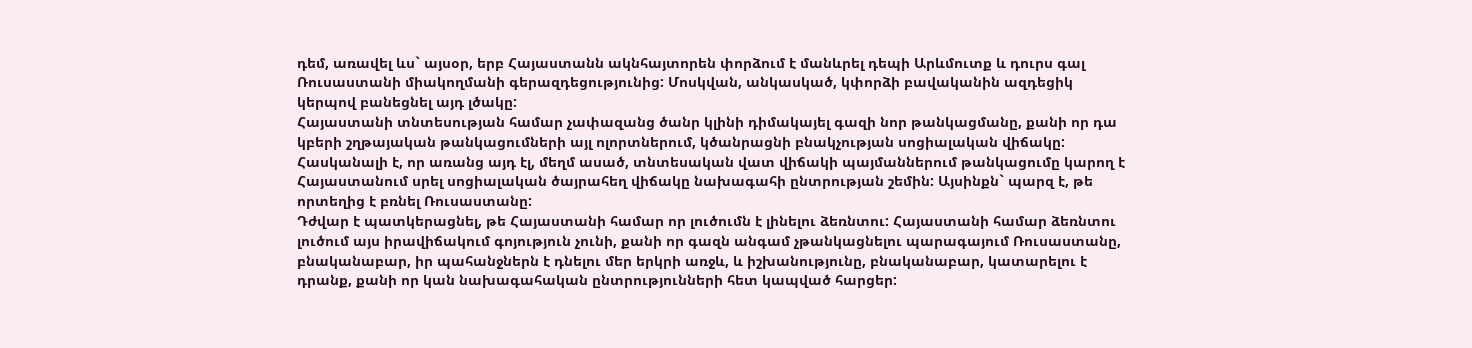դեմ, առավել ևս` այսօր, երբ Հայաստանն ակնհայտորեն փորձում է մանևրել դեպի Արևմուտք և դուրս գալ Ռուսաստանի միակողմանի գերազդեցությունից: Մոսկվան, անկասկած, կփորձի բավականին ազդեցիկ կերպով բանեցնել այդ լծակը:
Հայաստանի տնտեսության համար չափազանց ծանր կլինի դիմակայել գազի նոր թանկացմանը, քանի որ դա կբերի շղթայական թանկացումների այլ ոլորտներում, կծանրացնի բնակչության սոցիալական վիճակը: Հասկանալի է, որ առանց այդ էլ, մեղմ ասած, տնտեսական վատ վիճակի պայմաններում թանկացումը կարող է Հայաստանում սրել սոցիալական ծայրահեղ վիճակը նախագահի ընտրության շեմին: Այսինքն` պարզ է, թե որտեղից է բռնել Ռուսաստանը:
Դժվար է պատկերացնել, թե Հայաստանի համար որ լուծումն է լինելու ձեռնտու: Հայաստանի համար ձեռնտու լուծում այս իրավիճակում գոյություն չունի, քանի որ գազն անգամ չթանկացնելու պարագայում Ռուսաստանը, բնականաբար, իր պահանջներն է դնելու մեր երկրի առջև, և իշխանությունը, բնականաբար, կատարելու է դրանք, քանի որ կան նախագահական ընտրությունների հետ կապված հարցեր: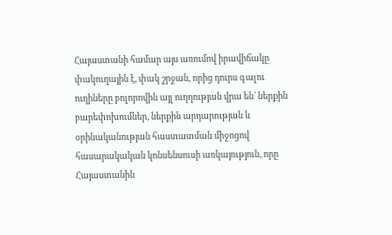Հայաստանի համար այս առումով իրավիճակը փակուղային է, փակ շրջան, որից դուրս գալու ուղիները բոլորովին այլ ուղղության վրա են` ներքին բարեփոխումներ, ներքին արդարության և օրինականության հաստատման միջոցով հասարակական կոնսենսուսի առկայություն, որը Հայաստանին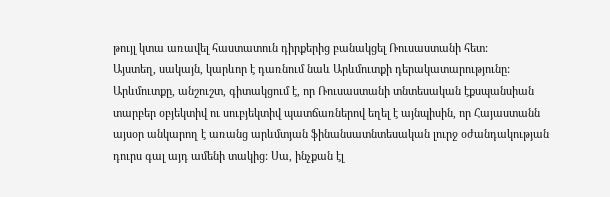թույլ կտա առավել հաստատուն դիրքերից բանակցել Ռուսաստանի հետ:
Այստեղ, սակայն, կարևոր է դառնում նաև Արևմուտքի դերակատարությունը: Արևմուտքը, անշուշտ, գիտակցում է, որ Ռուսաստանի տնտեսական էքսպանսիան տարբեր օբյեկտիվ ու սուբյեկտիվ պատճառներով եղել է այնպիսին, որ Հայաստանն այսօր անկարող է առանց արևմտյան ֆինանսատնտեսական լուրջ օժանդակության դուրս գալ այդ ամենի տակից: Սա, ինչքան էլ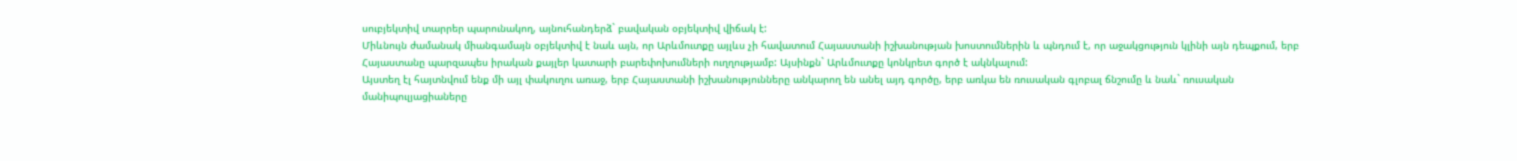սուբյեկտիվ տարրեր պարունակող, այնուհանդերձ` բավական օբյեկտիվ վիճակ է:
Միևնույն ժամանակ միանգամայն օբյեկտիվ է նաև այն, որ Արևմուտքը այլևս չի հավատում Հայաստանի իշխանության խոստումներին և պնդում է, որ աջակցություն կլինի այն դեպքում, երբ Հայաստանը պարզապես իրական քայլեր կատարի բարեփոխումների ուղղությամբ: Այսինքն` Արևմուտքը կոնկրետ գործ է ակնկալում:
Այստեղ էլ հայտնվում ենք մի այլ փակուղու առաջ, երբ Հայաստանի իշխանությունները անկարող են անել այդ գործը, երբ առկա են ռուսական գլոբալ ճնշումը և նաև` ռուսական մանիպուլյացիաները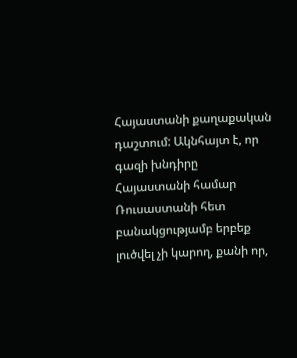Հայաստանի քաղաքական դաշտում: Ակնհայտ է, որ գազի խնդիրը Հայաստանի համար Ռուսաստանի հետ բանակցությամբ երբեք լուծվել չի կարող, քանի որ,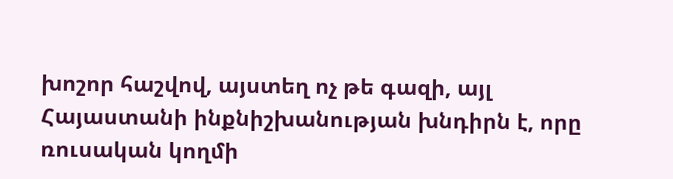խոշոր հաշվով, այստեղ ոչ թե գազի, այլ Հայաստանի ինքնիշխանության խնդիրն է, որը ռուսական կողմի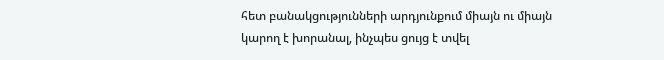հետ բանակցությունների արդյունքում միայն ու միայն կարող է խորանալ, ինչպես ցույց է տվել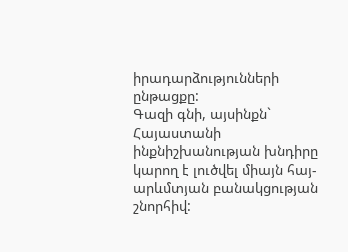իրադարձությունների ընթացքը:
Գազի գնի, այսինքն` Հայաստանի ինքնիշխանության խնդիրը կարող է լուծվել միայն հայ-արևմտյան բանակցության շնորհիվ: